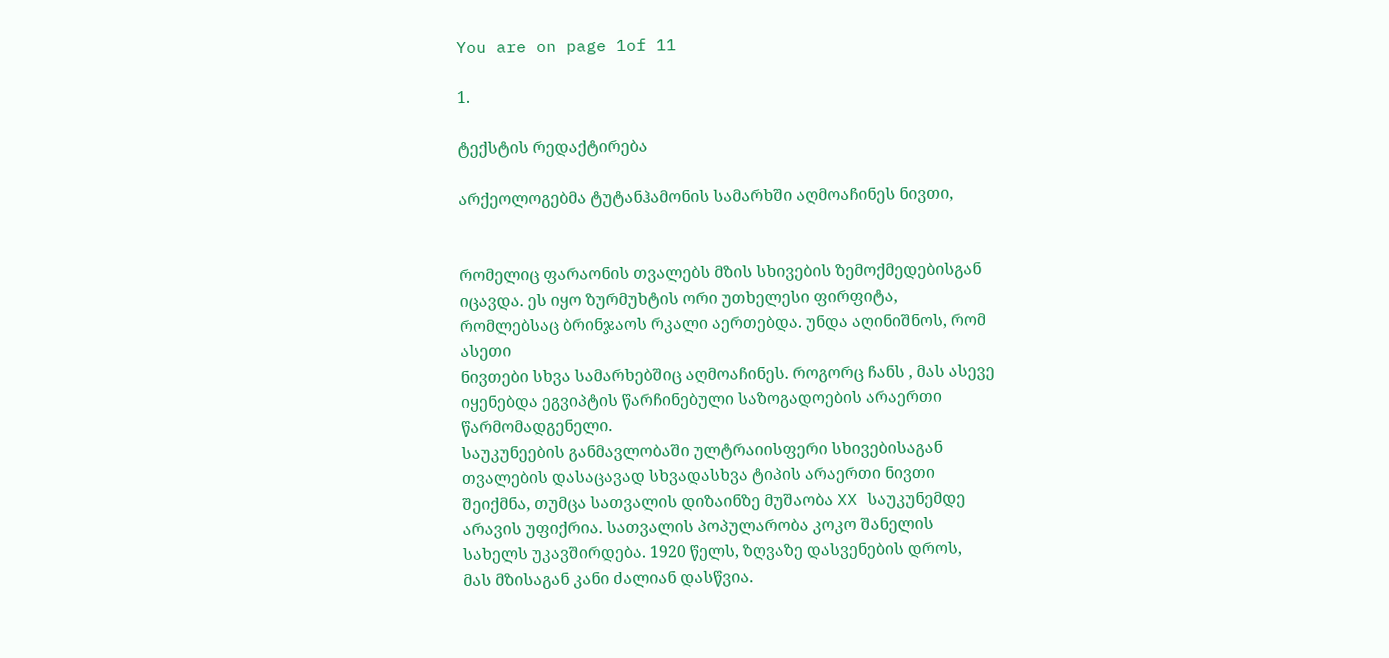You are on page 1of 11

1.

ტექსტის რედაქტირება

არქეოლოგებმა ტუტანჰამონის სამარხში აღმოაჩინეს ნივთი,


რომელიც ფარაონის თვალებს მზის სხივების ზემოქმედებისგან
იცავდა. ეს იყო ზურმუხტის ორი უთხელესი ფირფიტა,
რომლებსაც ბრინჯაოს რკალი აერთებდა. უნდა აღინიშნოს, რომ
ასეთი
ნივთები სხვა სამარხებშიც აღმოაჩინეს. როგორც ჩანს , მას ასევე
იყენებდა ეგვიპტის წარჩინებული საზოგადოების არაერთი
წარმომადგენელი.
საუკუნეების განმავლობაში ულტრაიისფერი სხივებისაგან
თვალების დასაცავად სხვადასხვა ტიპის არაერთი ნივთი
შეიქმნა, თუმცა სათვალის დიზაინზე მუშაობა XX საუკუნემდე
არავის უფიქრია. სათვალის პოპულარობა კოკო შანელის
სახელს უკავშირდება. 1920 წელს, ზღვაზე დასვენების დროს,
მას მზისაგან კანი ძალიან დასწვია.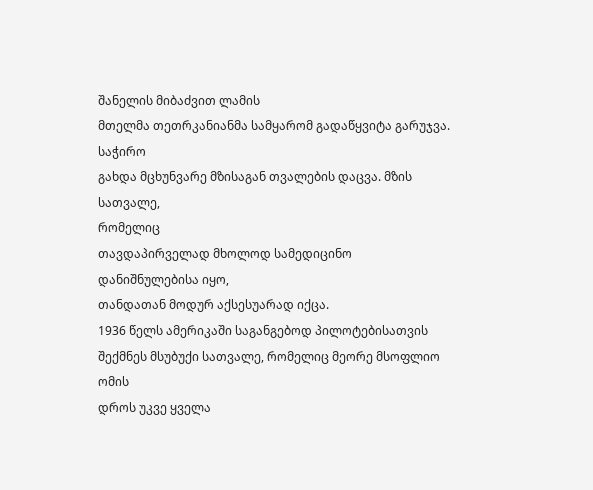შანელის მიბაძვით ლამის
მთელმა თეთრკანიანმა სამყარომ გადაწყვიტა გარუჯვა. საჭირო
გახდა მცხუნვარე მზისაგან თვალების დაცვა. მზის სათვალე,
რომელიც
თავდაპირველად მხოლოდ სამედიცინო დანიშნულებისა იყო,
თანდათან მოდურ აქსესუარად იქცა.
1936 წელს ამერიკაში საგანგებოდ პილოტებისათვის
შექმნეს მსუბუქი სათვალე, რომელიც მეორე მსოფლიო ომის
დროს უკვე ყველა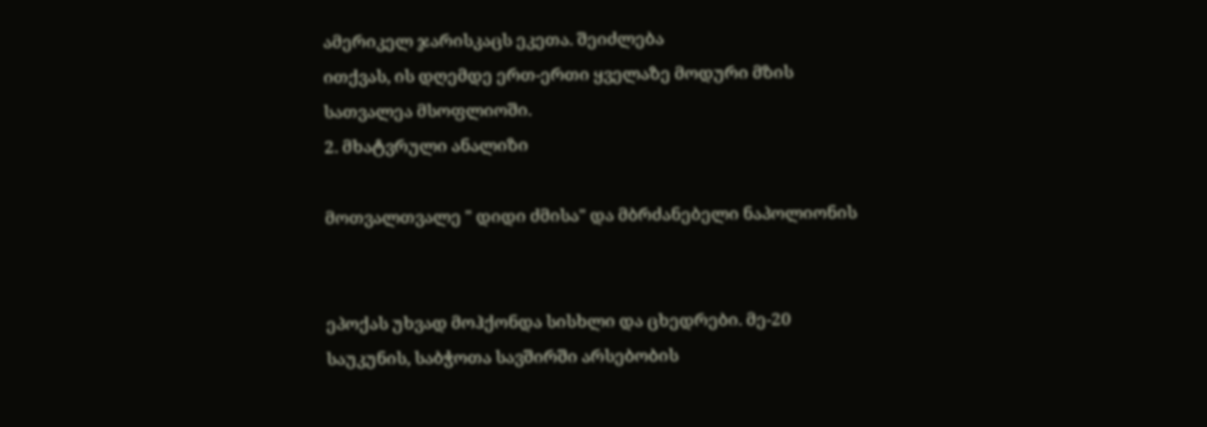ამერიკელ ჯარისკაცს ეკეთა. შეიძლება
ითქვას, ის დღემდე ერთ-ერთი ყველაზე მოდური მზის
სათვალეა მსოფლიოში.
2. მხატვრული ანალიზი

მოთვალთვალე " დიდი ძმისა" და მბრძანებელი ნაპოლიონის


ეპოქას უხვად მოჰქონდა სისხლი და ცხედრები. მე-20
საუკუნის, საბჭოთა სავშირში არსებობის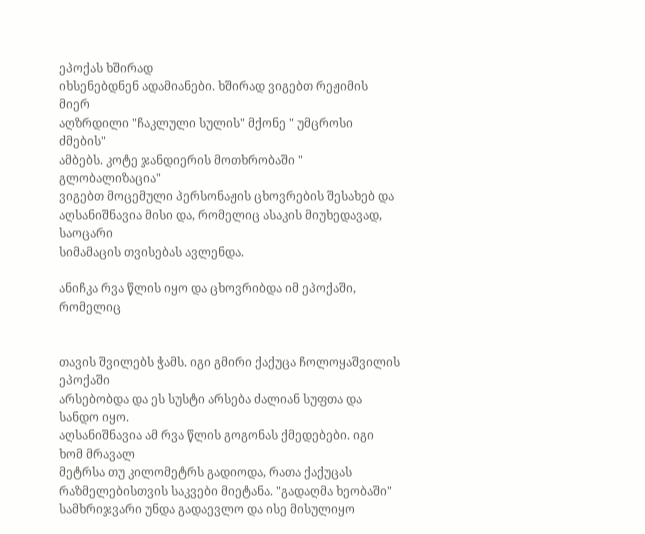ეპოქას ხშირად
იხსენებდნენ ადამიანები. ხშირად ვიგებთ რეჟიმის მიერ
აღზრდილი "ჩაკლული სულის" მქონე " უმცროსი ძმების"
ამბებს. კოტე ჯანდიერის მოთხრობაში " გლობალიზაცია"
ვიგებთ მოცემული პერსონაჟის ცხოვრების შესახებ და
აღსანიშნავია მისი და, რომელიც ასაკის მიუხედავად, საოცარი
სიმამაცის თვისებას ავლენდა.

ანიჩკა რვა წლის იყო და ცხოვრიბდა იმ ეპოქაში, რომელიც


თავის შვილებს ჭამს. იგი გმირი ქაქუცა ჩოლოყაშვილის ეპოქაში
არსებობდა და ეს სუსტი არსება ძალიან სუფთა და სანდო იყო.
აღსანიშნავია ამ რვა წლის გოგონას ქმედებები. იგი ხომ მრავალ
მეტრსა თუ კილომეტრს გადიოდა, რათა ქაქუცას
რაზმელებისთვის საკვები მიეტანა. "გადაღმა ხეობაში"
სამხრიჯვარი უნდა გადაევლო და ისე მისულიყო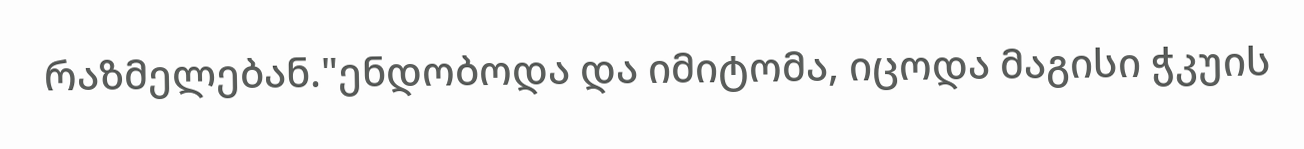რაზმელებან."ენდობოდა და იმიტომა, იცოდა მაგისი ჭკუის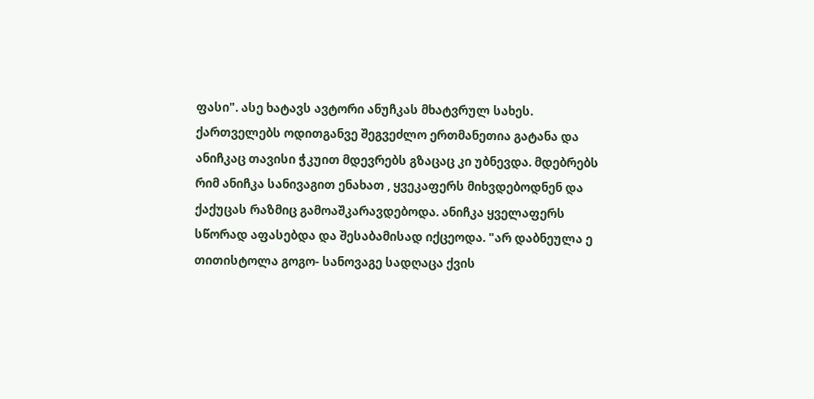ფასი". ასე ხატავს ავტორი ანუჩკას მხატვრულ სახეს.
ქართველებს ოდითგანვე შეგვეძლო ერთმანეთია გატანა და
ანიჩკაც თავისი ჭკუით მდევრებს გზაცაც კი უბნევდა. მდებრებს
რიმ ანიჩკა სანივაგით ენახათ , ყვეკაფერს მიხვდებოდნენ და
ქაქუცას რაზმიც გამოაშკარავდებოდა. ანიჩკა ყველაფერს
სწორად აფასებდა და შესაბამისად იქცეოდა. "არ დაბნეულა ე
თითისტოლა გოგო- სანოვაგე სადღაცა ქვის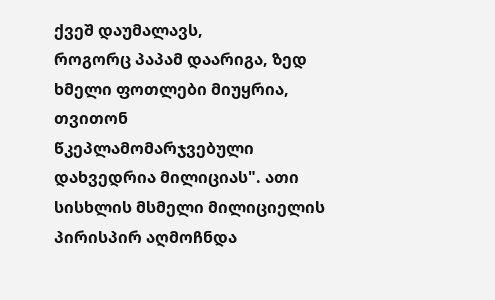ქვეშ დაუმალავს,
როგორც პაპამ დაარიგა, ზედ ხმელი ფოთლები მიუყრია,
თვითონ წკეპლამომარჯვებული დახვედრია მილიციას". ათი
სისხლის მსმელი მილიციელის პირისპირ აღმოჩნდა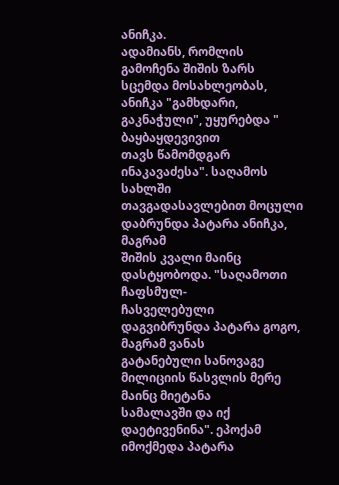ანიჩკა.
ადამიანს, რომლის გამოჩენა შიშის ზარს სცემდა მოსახლეობას,
ანიჩკა "გამხდარი, გაკნაჭული", უყურებდა " ბაყბაყდევივით
თავს წამომდგარ ინაკავაძესა". საღამოს სახლში
თავგადასავლებით მოცული დაბრუნდა პატარა ანიჩკა, მაგრამ
შიშის კვალი მაინც დასტყობოდა. "საღამოთი ჩაფსმულ-
ჩასველებული დაგვიბრუნდა პატარა გოგო, მაგრამ ვანას
გატანებული სანოვაგე მილიციის წასვლის მერე მაინც მიეტანა
სამალავში და იქ დაეტივენინა". ეპოქამ იმოქმედა პატარა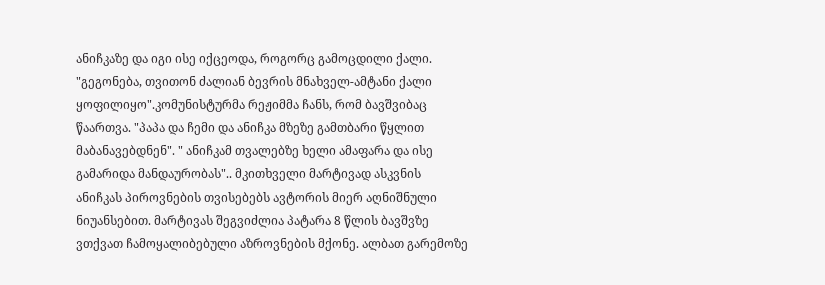ანიჩკაზე და იგი ისე იქცეოდა, როგორც გამოცდილი ქალი.
"გეგონება, თვითონ ძალიან ბევრის მნახველ-ამტანი ქალი
ყოფილიყო".კომუნისტურმა რეჟიმმა ჩანს, რომ ბავშვიბაც
წაართვა. "პაპა და ჩემი და ანიჩკა მზეზე გამთბარი წყლით
მაბანავებდნენ". " ანიჩკამ თვალებზე ხელი ამაფარა და ისე
გამარიდა მანდაურობას".. მკითხველი მარტივად ასკვნის
ანიჩკას პიროვნების თვისებებს ავტორის მიერ აღნიშნული
ნიუანსებით. მარტივას შეგვიძლია პატარა 8 წლის ბავშვზე
ვთქვათ ჩამოყალიბებული აზროვნების მქონე. ალბათ გარემოზე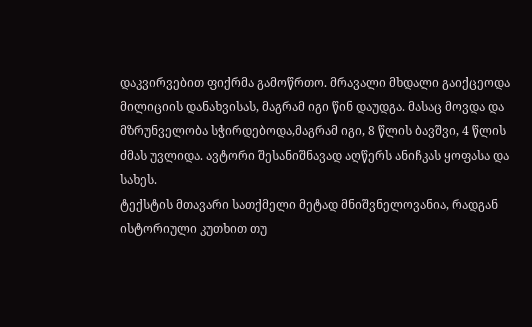დაკვირვებით ფიქრმა გამოწრთო. მრავალი მხდალი გაიქცეოდა
მილიციის დანახვისას, მაგრამ იგი წინ დაუდგა. მასაც მოვდა და
მზრუნველობა სჭირდებოდა,მაგრამ იგი, 8 წლის ბავშვი, 4 წლის
ძმას უვლიდა. ავტორი შესანიშნავად აღწერს ანიჩკას ყოფასა და
სახეს.
ტექსტის მთავარი სათქმელი მეტად მნიშვნელოვანია, რადგან
ისტორიული კუთხით თუ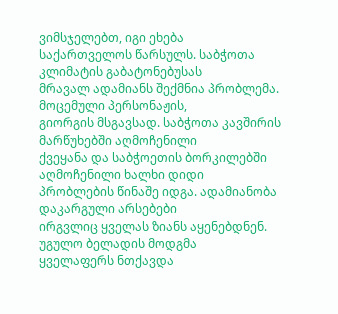ვიმსჯელებთ, იგი ეხება
საქართველოს წარსულს. საბჭოთა კლიმატის გაბატონებუსას
მრავალ ადამიანს შექმნია პრობლემა. მოცემული პერსონაჟის,
გიორგის მსგავსად. საბჭოთა კავშირის მარწუხებში აღმოჩენილი
ქვეყანა და საბჭოეთის ბორკილებში აღმოჩენილი ხალხი დიდი
პრობლების წინაშე იდგა. ადამიანობა დაკარგული არსებები
ირგვლიც ყველას ზიანს აყენებდნენ. უგულო ბელადის მოდგმა
ყველაფერს ნთქავდა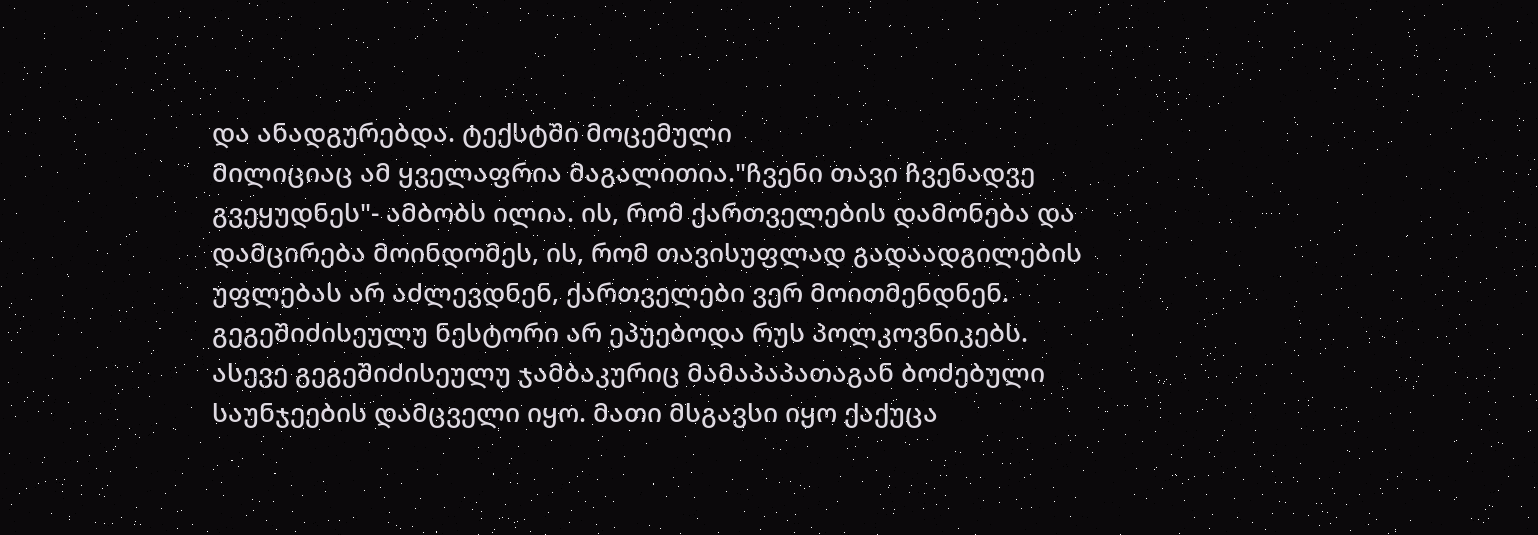და ანადგურებდა. ტექსტში მოცემული
მილიციაც ამ ყველაფრია მაგალითია."ჩვენი თავი ჩვენადვე
გვეყუდნეს"- ამბობს ილია. ის, რომ ქართველების დამონება და
დამცირება მოინდომეს, ის, რომ თავისუფლად გადაადგილების
უფლებას არ აძლევდნენ, ქართველები ვერ მოითმენდნენ.
გეგეშიძისეულუ ნესტორი არ ეპუებოდა რუს პოლკოვნიკებს.
ასევე გეგეშიძისეულუ ჯამბაკურიც მამაპაპათაგან ბოძებული
საუნჯეების დამცველი იყო. მათი მსგავსი იყო ქაქუცა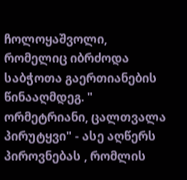ჩოლოყაშვოლი, რომელიც იბრძოდა საბჭოთა გაერთიანების
წინააღმდეგ. " ორმეტრიანი, ცალთვალა პირუტყვი" - ასე აღწერს
პიროვნებას , რომლის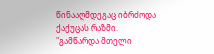წინააღმდეგაც იბრძოდა ქაქუცას რაზმი.
"გამწარდა მთელი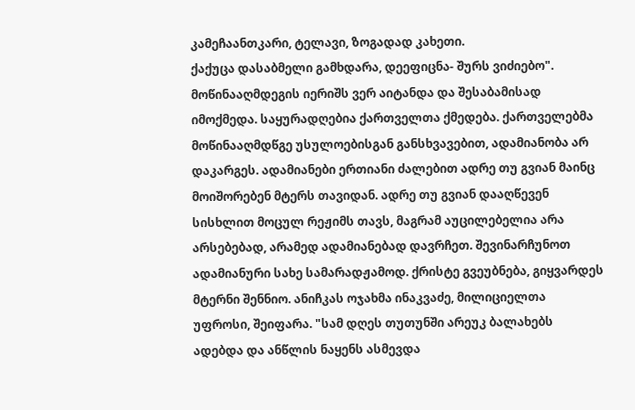კამეჩაანთკარი, ტელავი, ზოგადად კახეთი.
ქაქუცა დასაბმელი გამხდარა, დეეფიცნა- შურს ვიძიებო".
მოწინააღმდეგის იერიშს ვერ აიტანდა და შესაბამისად
იმოქმედა. საყურადღებია ქართველთა ქმედება. ქართველებმა
მოწინააღმდწგე უსულოებისგან განსხვავებით, ადამიანობა არ
დაკარგეს. ადამიანები ერთიანი ძალებით ადრე თუ გვიან მაინც
მოიშორებენ მტერს თავიდან. ადრე თუ გვიან დააღწევენ
სისხლით მოცულ რეჟიმს თავს, მაგრამ აუცილებელია არა
არსებებად, არამედ ადამიანებად დავრჩეთ. შევინარჩუნოთ
ადამიანური სახე სამარადჟამოდ. ქრისტე გვეუბნება, გიყვარდეს
მტერნი შენნიო. ანიჩკას ოჯახმა ინაკვაძე, მილიციელთა
უფროსი, შეიფარა. "სამ დღეს თუთუნში არეუკ ბალახებს
ადებდა და ანწლის ნაყენს ასმევდა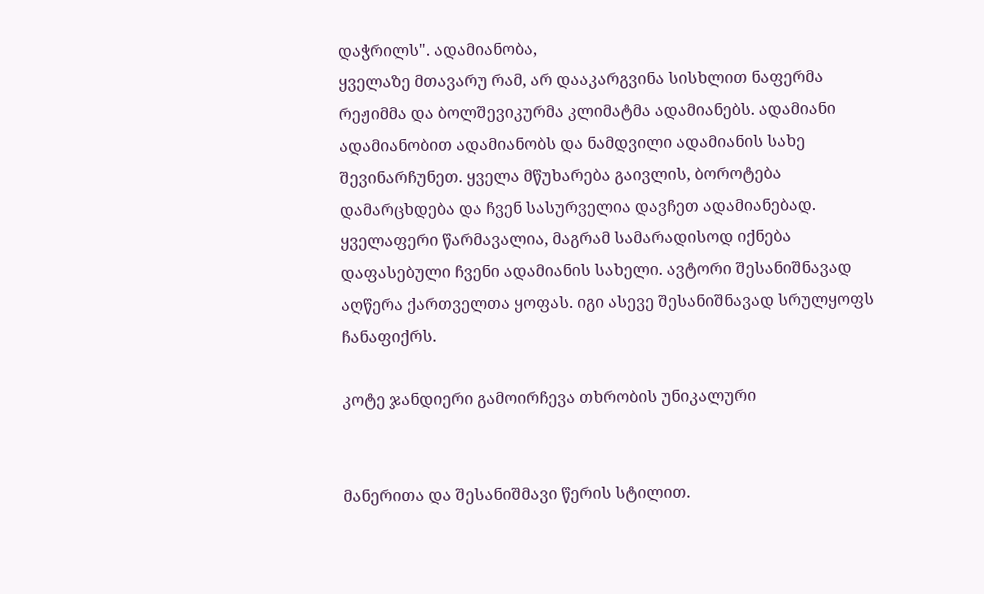დაჭრილს". ადამიანობა,
ყველაზე მთავარუ რამ, არ დააკარგვინა სისხლით ნაფერმა
რეჟიმმა და ბოლშევიკურმა კლიმატმა ადამიანებს. ადამიანი
ადამიანობით ადამიანობს და ნამდვილი ადამიანის სახე
შევინარჩუნეთ. ყველა მწუხარება გაივლის, ბოროტება
დამარცხდება და ჩვენ სასურველია დავჩეთ ადამიანებად.
ყველაფერი წარმავალია, მაგრამ სამარადისოდ იქნება
დაფასებული ჩვენი ადამიანის სახელი. ავტორი შესანიშნავად
აღწერა ქართველთა ყოფას. იგი ასევე შესანიშნავად სრულყოფს
ჩანაფიქრს.

კოტე ჯანდიერი გამოირჩევა თხრობის უნიკალური


მანერითა და შესანიშმავი წერის სტილით.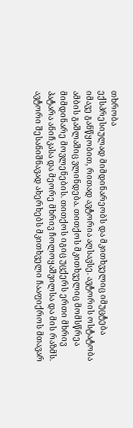თხრობა
ექსპრესიულად მიმდინარეობს და მკითხველიც იმუცტება
იმავე განწყობით, რითად ავტორია აღსავსე. ავტორის ოსტატობა
ამბის გაშლაშიც ვლინდება. თითქოს მკითხველიც მომსწრეა
მიმდინარე მოვლენების. თითქოს იგიც უცქერს ერთი მხრივ
პატარა ანიჩკასა და მეორე მხრივ ჩოლოყაშვილსა და მის რაზმს.
ავტორი შესანიშნავად ახერხებს მკითხველი ჩააფიქროს მთავარ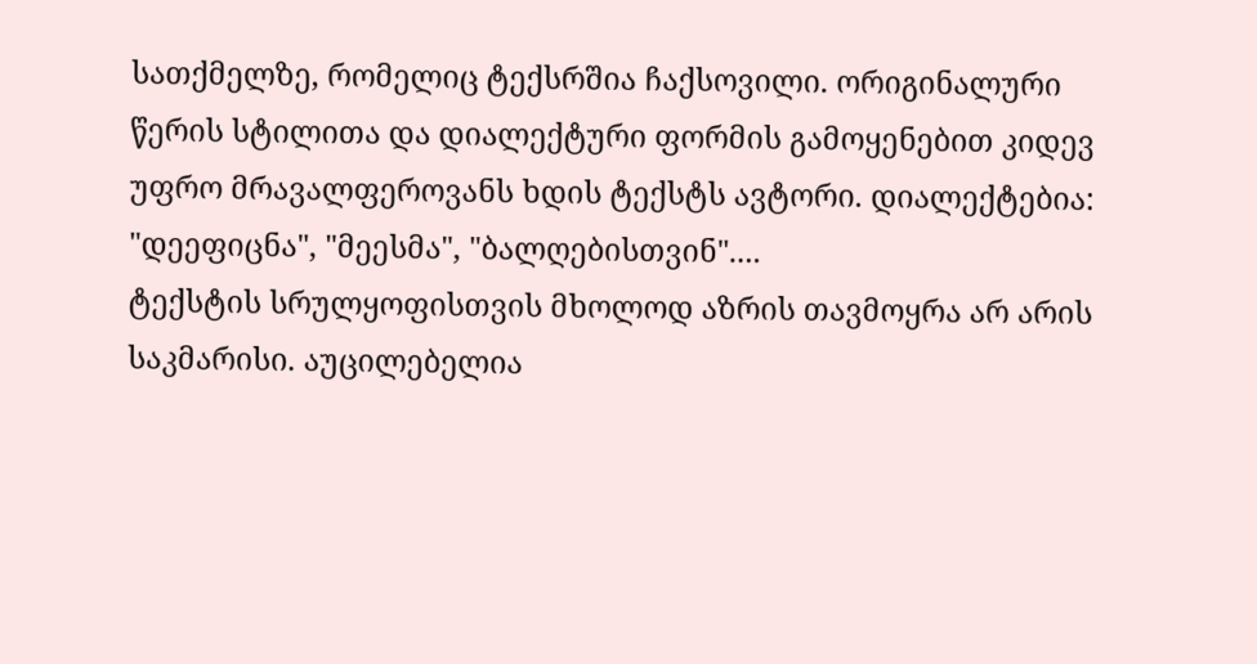სათქმელზე, რომელიც ტექსრშია ჩაქსოვილი. ორიგინალური
წერის სტილითა და დიალექტური ფორმის გამოყენებით კიდევ
უფრო მრავალფეროვანს ხდის ტექსტს ავტორი. დიალექტებია:
"დეეფიცნა", "მეესმა", "ბალღებისთვინ"....
ტექსტის სრულყოფისთვის მხოლოდ აზრის თავმოყრა არ არის
საკმარისი. აუცილებელია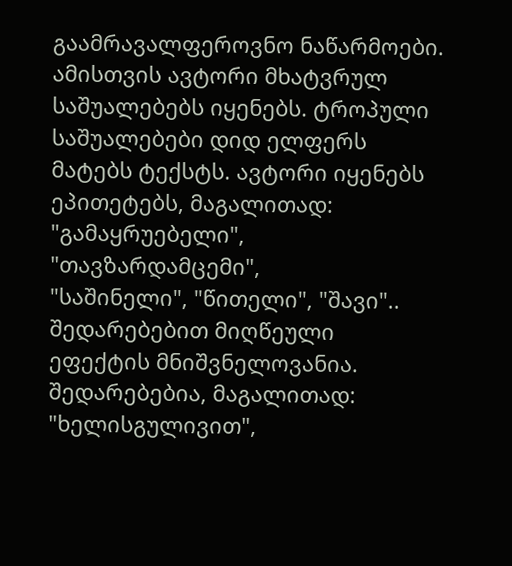გაამრავალფეროვნო ნაწარმოები.
ამისთვის ავტორი მხატვრულ საშუალებებს იყენებს. ტროპული
საშუალებები დიდ ელფერს მატებს ტექსტს. ავტორი იყენებს
ეპითეტებს, მაგალითად: "გამაყრუებელი", "თავზარდამცემი",
"საშინელი", "წითელი", "შავი".. შედარებებით მიღწეული
ეფექტის მნიშვნელოვანია. შედარებებია, მაგალითად:
"ხელისგულივით",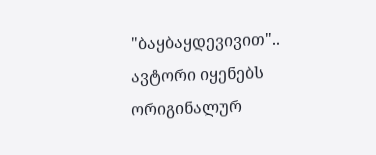"ბაყბაყდევივით".. ავტორი იყენებს
ორიგინალურ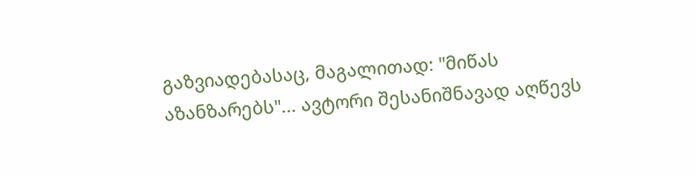გაზვიადებასაც, მაგალითად: "მიწას
აზანზარებს"... ავტორი შესანიშნავად აღწევს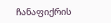ჩანაფიქრის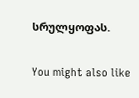სრულყოფას.

You might also like